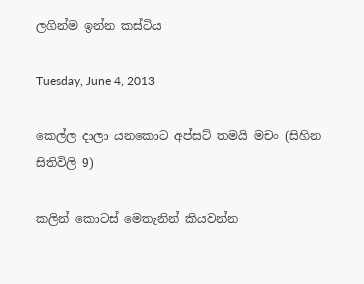ලගින්ම ඉන්න කස්ටිය

Tuesday, June 4, 2013

කෙල්ල දාලා යනකොට අප්සට් තමයි මචං (සිහින සිතිවිලි 9)

කලින් කොටස් මෙතැනින් කියවන්න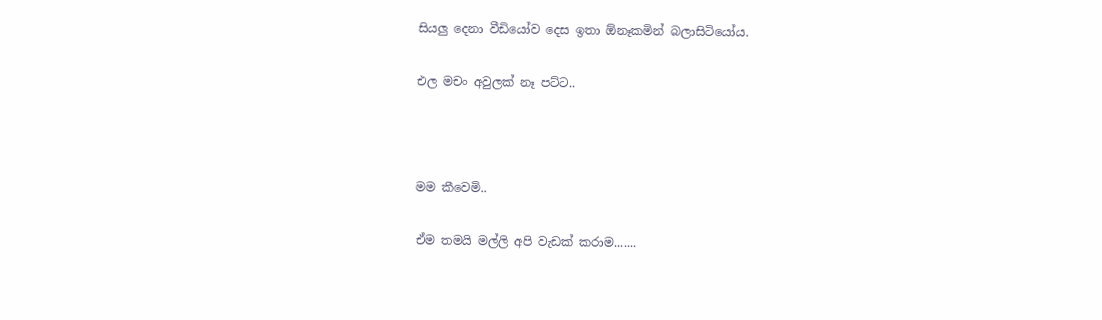සියලු දෙනා වීඩියෝව දෙස ඉතා ඕනෑකමින් බලාසිටියෝය.

එල මචං අවුලක් නෑ පට්ට..



මම කීවෙමි..

ඒම තමයි මල්ලි අපි වැඩක් කරාම.......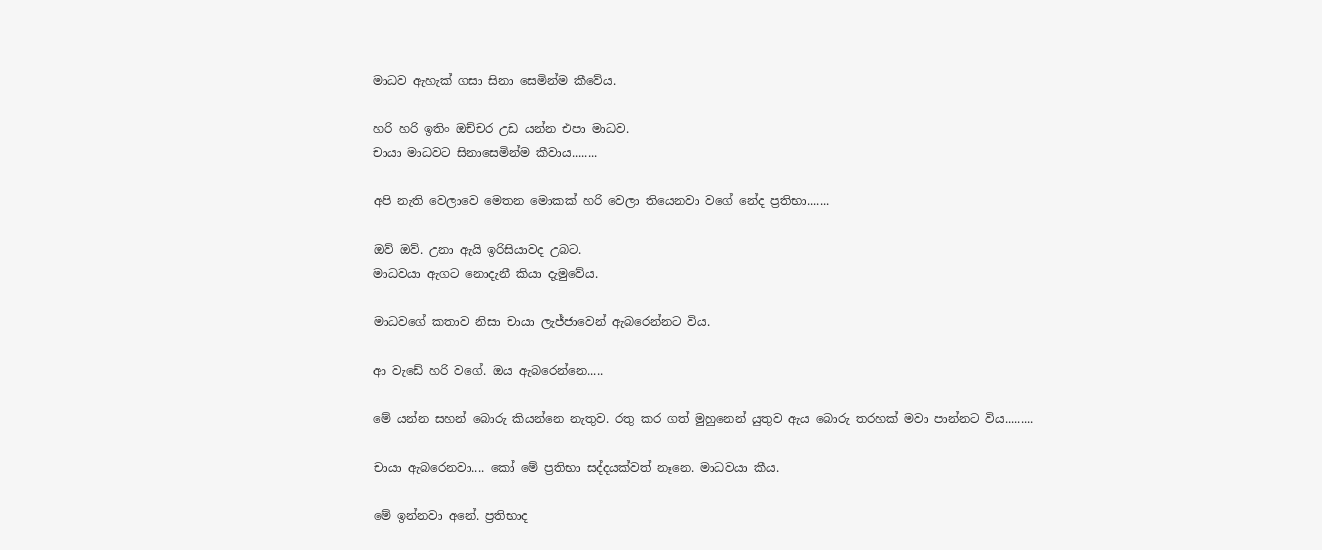මාධව ඇහැක් ගසා සිනා සෙමින්ම කීවේය.

හරි හරි ඉතිං ඔච්චර උඩ යන්න එපා මාධව.
චායා මාධවට සිනාසෙමින්ම කීවාය........

අපි නැති වෙලාවෙ මෙතන මොකක් හරි වෙලා තියෙනවා වගේ නේද ප්‍රතිභා.......

ඔව් ඔව්. උනා ඇයි ඉරිසියාවද උබට.
මාධවයා ඇගට නොදැනී කියා දැමුවේය.

මාධවගේ කතාව නිසා චායා ලැජ්ජාවෙන් ඇබරෙන්නට විය.

ආ වැඩේ හරි වගේ. ඔය ඇබරෙන්නෙ.....

මේ යන්න සහන් බොරු කියන්නෙ නැතුව. රතු කර ගත් මුහුනෙන් යුතුව ඇය බොරු තරහක් මවා පාන්නට විය.........

චායා ඇබරෙනවා.... කෝ මේ ප්‍රතිභා සද්දයක්වත් නෑනෙ. මාධවයා කීය.

මේ ඉන්නවා අනේ. ප්‍රතිභාද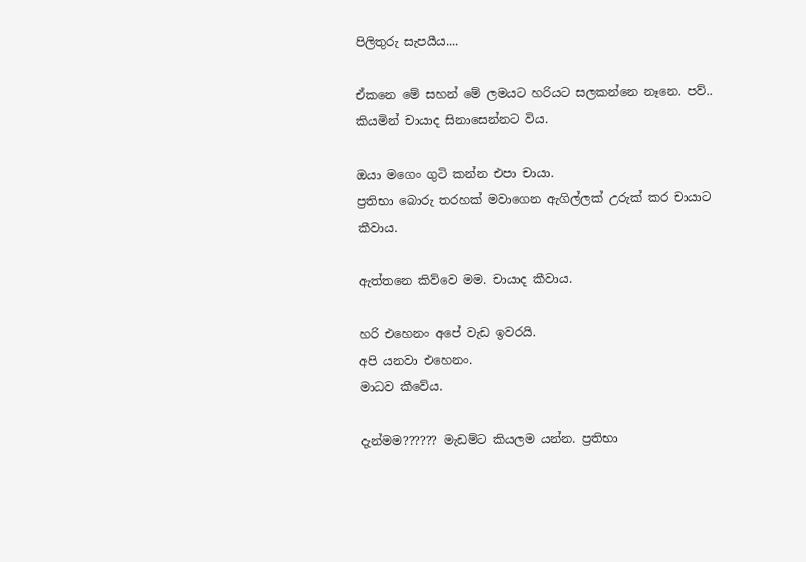පිලිතුරු සැපයීය....

ඒකනෙ මේ සහන් මේ ලමයට හරියට සලකන්නෙ නෑනෙ. පව්.. කියමින් චායාද සිනාසෙන්නට විය.

ඔයා මගෙං ගුටි කන්න එපා චායා.
ප්‍රතිභා බොරු තරහක් මවාගෙන ඇගිල්ලක් උරුක් කර චායාට කීවාය.

ඇත්තනෙ කිව්වෙ මම. චායාද කීවාය.

හරි එහෙනං අපේ වැඩ ඉවරයි.
අපි යනවා එහෙනං.
මාධව කීවේය.

දැන්මම?????? මැඩම්ට කියලම යන්න. ප්‍රතිභා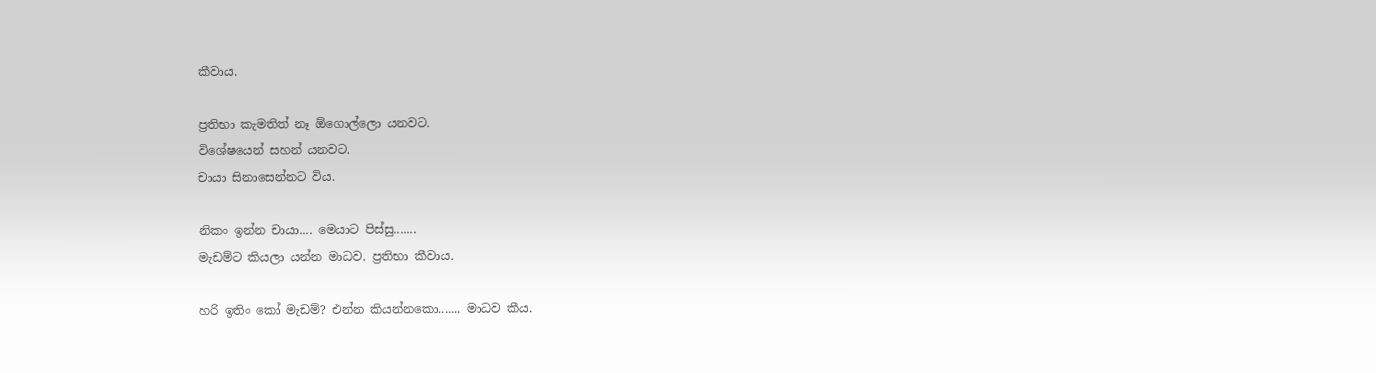කීවාය.

ප්‍රතිභා කැමතිත් නෑ ඕගොල්ලො යනවට.
විශේෂයෙන් සහන් යනවට.
චායා සිනාසෙන්නට විය.

නිකං ඉන්න චායා.... මෙයාට පිස්සු.......
මැඩම්ට කියලා යන්න මාධව. ප්‍රතිභා කීවාය.

හරි ඉතිං කෝ මැඩම්? එන්න කියන්නකො....... මාධව කීය.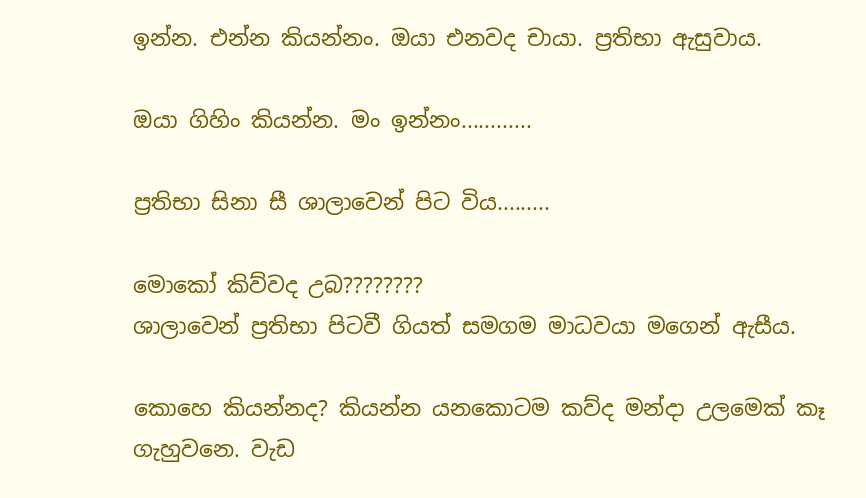ඉන්න. එන්න කියන්නං. ඔයා එනවද චායා. ප්‍රතිභා ඇසුවාය.

ඔයා ගිහිං කියන්න. මං ඉන්නං............

ප්‍රතිභා සිනා සී ශාලාවෙන් පිට විය.........

මොකෝ කිව්වද උබ????????
ශාලාවෙන් ප්‍රතිභා පිටවී ගියත් සමගම මාධවයා මගෙන් ඇසීය.

කොහෙ කියන්නද? කියන්න යනකොටම කව්ද මන්දා උලමෙක් කෑ ගැහුවනෙ. වැඩ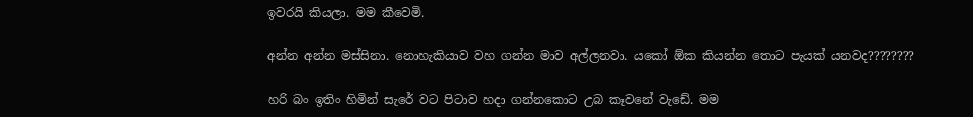ඉවරයි කියලා. මම කීවෙමි.

අන්න අන්න මස්සිනා. නොහැකියාව වහ ගන්න මාව අල්ලනවා. යකෝ ඕක කියන්න තොට පැයක් යනවද????????

හරි බං ඉතිං හිමින් සැරේ වට පිටාව හදා ගන්නකොට උබ කෑවනේ වැඩේ. මම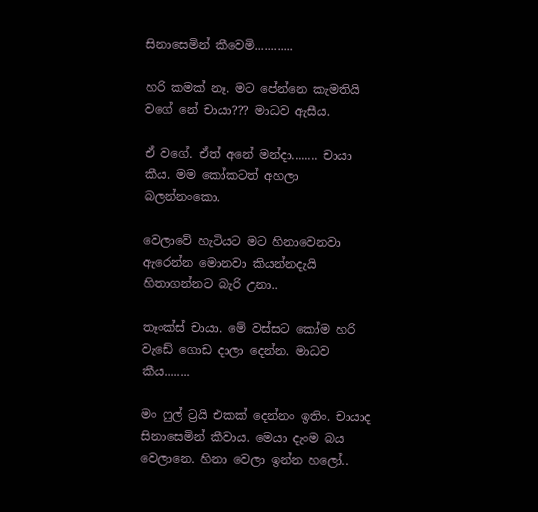සිනාසෙමින් කීවෙමි............

හරි කමක් නෑ. මට පේන්නෙ කැමතියි වගේ නේ චායා??? මාධව ඇසීය.

ඒ වගේ. ඒත් අනේ මන්දා........ චායා කීය. මම කෝකටත් අහලා බලන්නංකො.

වෙලාවේ හැටියට මට හිනාවෙනවා ඇරෙන්න මොනවා කියන්නදැයි හිතාගන්නට බැරි උනා..

තෑංක්ස් චායා. මේ වස්සට කෝම හරි වැඩේ ගොඩ දාලා දෙන්න. මාධව කීය........

මං ෆුල් ට්‍රයි එකක් දෙන්නං ඉතිං. චායාද සිනාසෙමින් කීවාය. මෙයා දැංම බය වෙලානෙ. හිනා වෙලා ඉන්න හලෝ..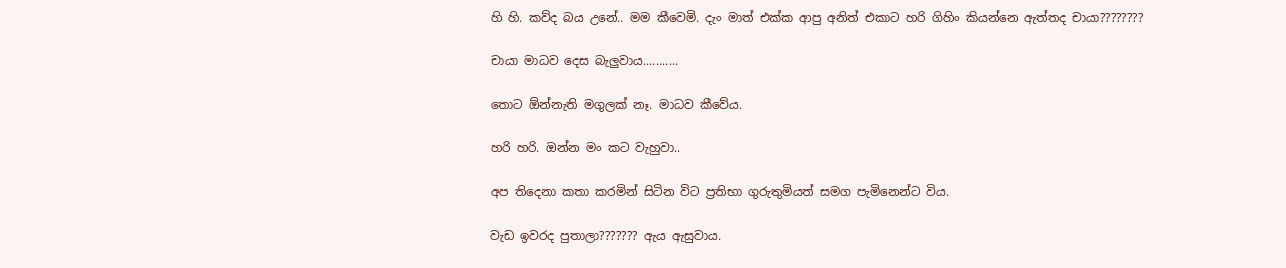හි හි. කව්ද බය උනේ.. මම කීවෙමි. දැං මාත් එක්ක ආපු අනිත් එකාට හරි ගිහිං කියන්නෙ ඇත්තද චායා????????

චායා මාධව දෙස බැලුවාය...........

තොට ඕන්නැති මගුලක් නෑ. මාධව කීවේය.

හරි හරි. ඔන්න මං කට වැහුවා..

අප තිදෙනා කතා කරමින් සිටින විට ප්‍රතිභා ගුරුතුමියත් සමග පැමිනෙන්ට විය.

වැඩ ඉවරද පුතාලා??????? ඇය ඇසුවාය.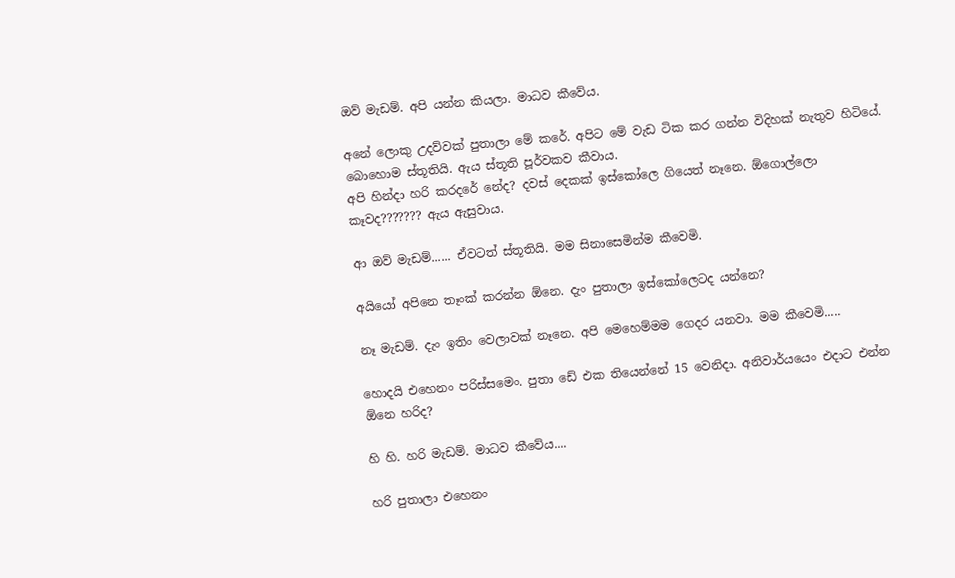ඔව් මැඩම්. අපි යන්න කියලා. මාධව කීවේය.

අනේ ලොකු උදව්වක් පුතාලා මේ කරේ. අපිට මේ වැඩ ටික කර ගන්න විදිහක් නැතුව හිටියේ.
බොහොම ස්තූතියි. ඇය ස්තූති පූර්වකව කීවාය.
අපි හින්දා හරි කරදරේ නේද? දවස් දෙකක් ඉස්කෝලෙ ගියෙත් නෑනෙ. ඕගොල්ලො කෑවද??????? ඇය ඇසුවාය.

ආ ඔව් මැඩම්...... ඒවටත් ස්තූතියි. මම සිනාසෙමින්ම කීවෙමි.

අයියෝ අපිනෙ තෑංක් කරන්න ඕනෙ. දැං පුතාලා ඉස්කෝලෙටද යන්නෙ?

නෑ මැඩම්. දැං ඉතිං වෙලාවක් නෑනෙ. අපි මෙහෙම්මම ගෙදර යනවා. මම කීවෙමි.....

හොදයි එහෙනං පරිස්සමෙං. පුතා ඩේ එක තියෙන්නේ 15 වෙනිදා. අනිවාර්යයෙං එදාට එන්න ඕනෙ හරිද?

හි හි. හරි මැඩම්. මාධව කීවේය....

හරි පුතාලා එහෙනං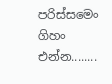පරිස්සමෙං ගිහං එන්න........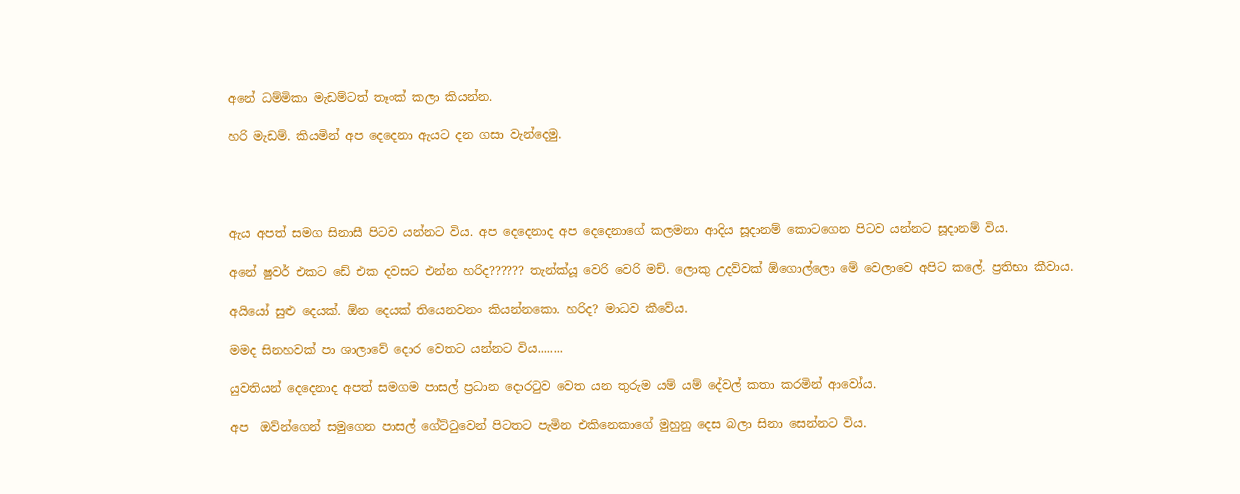අනේ ධම්මිකා මැඩම්ටත් තෑංක් කලා කියන්න.

හරි මැඩම්. කියමින් අප දෙදෙනා ඇයට දන ගසා වැන්දෙමු.




ඇය අපත් සමග සිනාසී පිටව යන්නට විය. අප දෙදෙනාද අප දෙදෙනාගේ කලමනා ආදිය සූදානම් කොටගෙන පිටව යන්නට සූදානම් විය.

අනේ ෂුවර් එකට ඩේ එක දවසට එන්න හරිද?????? තැන්ක්යූ වෙරි වෙරි මච්. ලොකු උදව්වක් ඕගොල්ලො මේ වෙලාවෙ අපිට කලේ. ප්‍රතිභා කීවාය.

අයියෝ සුළු දෙයක්. ඕන දෙයක් තියෙනවනං කියන්නකො. හරිද? මාධව කීවේය.

මමද සිනහවක් පා ශාලාවේ දොර වෙතට යන්නට විය........

යුවතියන් දෙදෙනාද අපත් සමගම පාසල් ප්‍රධාන දොරටුව වෙත යන තුරුම යම් යම් දේවල් කතා කරමින් ආවෝය.

අප  ඔව්න්ගෙන් සමුගෙන පාසල් ගේට්ටුවෙන් පිටතට පැමින එකිනෙකාගේ මුහුනු දෙස බලා සිනා සෙන්නට විය.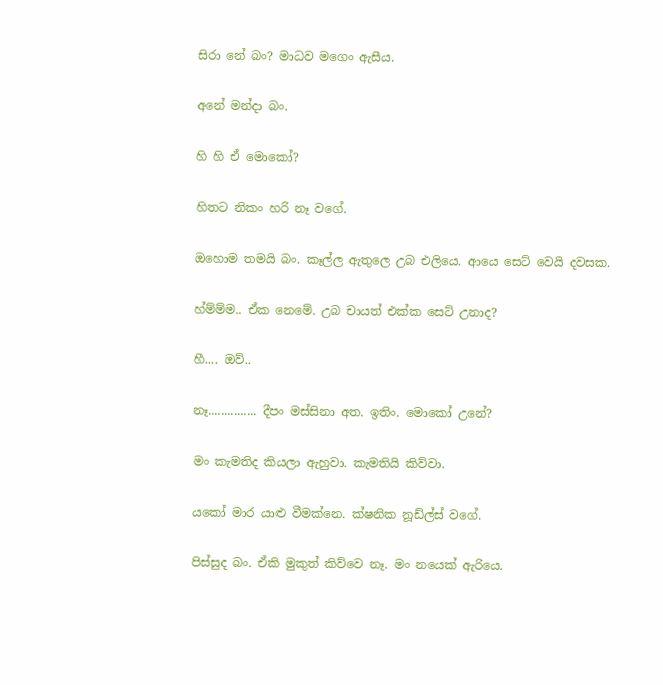සිරා නේ බං? මාධව මගෙං ඇසීය.

අනේ මන්දා බං.

හි හි ඒ මොකෝ?

හිතට නිකං හරි නෑ වගේ.

ඔහොම තමයි බං. කෑල්ල ඇතුලෙ උබ එලියෙ. ආයෙ සෙට් වෙයි දවසක.

හ්ම්ම්ම.. ඒක නෙමේ. උබ චායත් එක්ක සෙට් උනාද?

හී.... ඔව්..

නෑ............... දීපං මස්සිනා අත. ඉතිං. මොකෝ උනේ?

මං කැමතිද කියලා ඇහුවා. කැමතියි කිව්වා.

යකෝ මාර යාළු වීමක්නෙ. ක්ෂනික නූඩ්ල්ස් වගේ.

පිස්සුද බං. ඒකි මුකුත් කිව්වෙ නෑ. මං නයෙක් ඇරියෙ.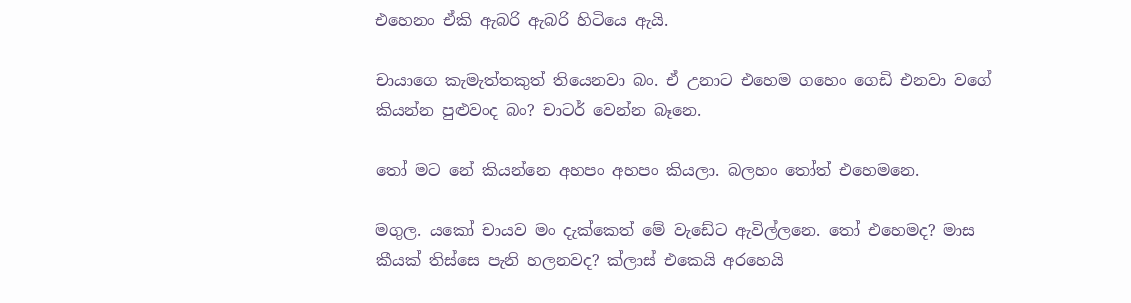එහෙනං ඒකි ඇබරි ඇබරි හිටියෙ ඇයි.

චායාගෙ කැමැත්තකුත් තියෙනවා බං. ඒ උනාට එහෙම ගහෙං ගෙඩි එනවා වගේ කියන්න පුළුවංද බං? චාටර් වෙන්න බෑනෙ.

තෝ මට නේ කියන්නෙ අහපං අහපං කියලා. බලහං තෝත් එහෙමනෙ.

මගුල. යකෝ චායව මං දැක්කෙත් මේ වැඩේට ඇවිල්ලනෙ. තෝ එහෙමද? මාස කීයක් තිස්සෙ පැනි හලනවද? ක්ලාස් එකෙයි අරහෙයි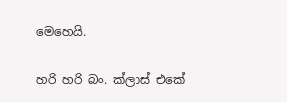මෙහෙයි.

හරි හරි බං. ක්ලාස් එකේ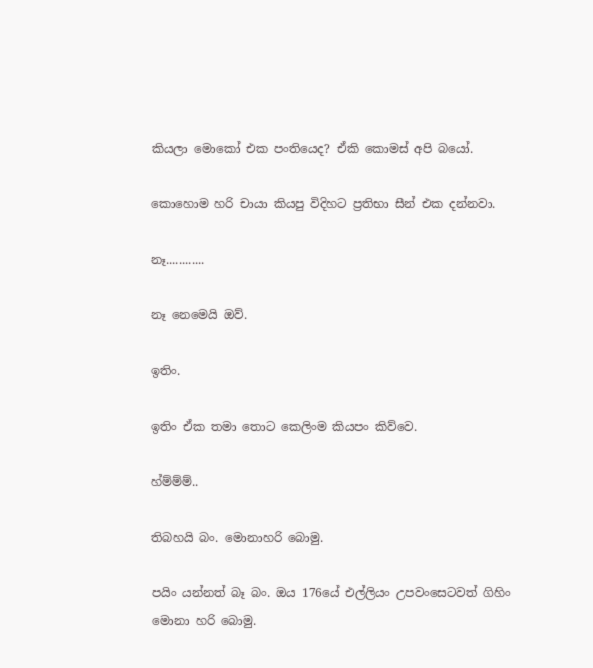කියලා මොකෝ එක පංතියෙද? ඒකි කොමස් අපි බයෝ.

කොහොම හරි චායා කියපු විදිහට ප්‍රතිභා සීන් එක දන්නවා.

නෑ............

නෑ නෙමෙයි ඔව්.

ඉතිං.

ඉතිං ඒක තමා තොට කෙලිංම කියපං කිව්වෙ.

හ්ම්ම්ම්..

තිබහයි බං. මොනාහරි බොමු.

පයිං යන්නත් බෑ බං. ඔය 176යේ එල්ලියං උපවංසෙටවත් ගිහිං මොනා හරි බොමු.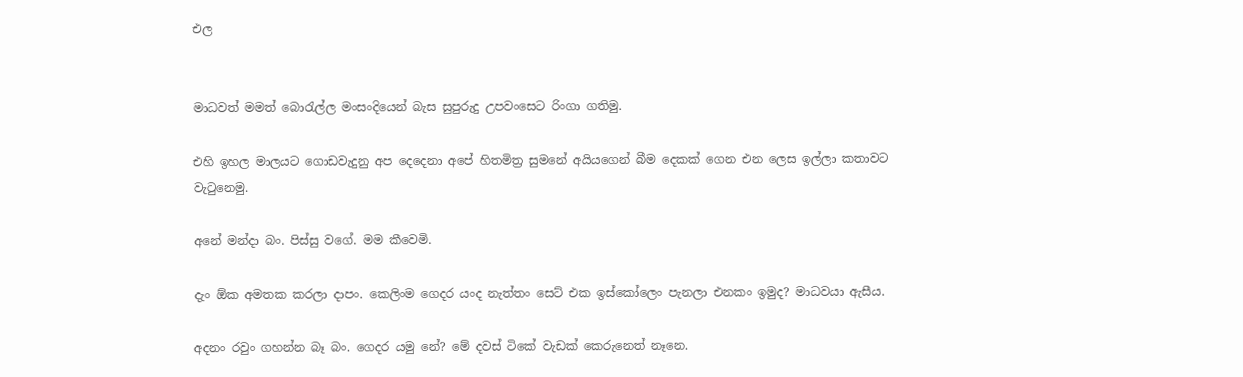එල


මාධවත් මමත් බොරැල්ල මංසංදියෙන් බැස සුපුරුදු උපවංසෙට රිංගා ගතිමු.

එහි ඉහල මාලයට ගොඩවැදුනු අප දෙදෙනා අපේ හිතමිත්‍ර සුමනේ අයියගෙන් බීම දෙකක් ගෙන එන ලෙස ඉල්ලා කතාවට වැටුනෙමු.

අනේ මන්දා බං. පිස්සු වගේ. මම කීවෙමි.

දැං ඕක අමතක කරලා දාපං. කෙලිංම ගෙදර යංද නැත්තං සෙට් එක ඉස්කෝලෙං පැනලා එනකං ඉමුද? මාධවයා ඇසීය.

අදනං රවුං ගහන්න බෑ බං. ගෙදර යමු නේ? මේ දවස් ටිකේ වැඩක් කෙරුනෙත් නෑනෙ.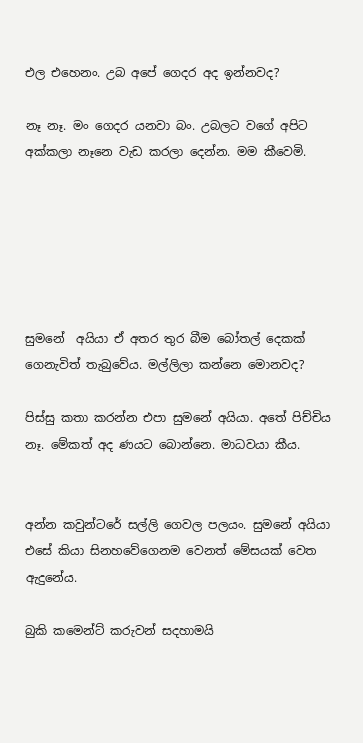එල එහෙනං. උබ අපේ ගෙදර අද ඉන්නවද?

නෑ නෑ. මං ගෙදර යනවා බං. උබලට වගේ අපිට අක්කලා නෑනෙ වැඩ කරලා දෙන්න. මම කීවෙමි.






සුමනේ  අයියා ඒ අතර තුර බීම බෝතල් දෙකක් ගෙනැවිත් තැබුවේය. මල්ලිලා කන්නෙ මොනවද?

පිස්සු කතා කරන්න එපා සුමනේ අයියා. අතේ පිච්චිය නෑ. මේකත් අද ණයට බොන්නෙ. මාධවයා කීය.


අන්න කවුන්ටරේ සල්ලි ගෙවල පලයං. සුමනේ අයියා එසේ කියා සිනහවේගෙනම වෙනත් මේසයක් වෙත ඇදුනේය.

බුකි කමෙන්ට් කරුවන් සදහාමයි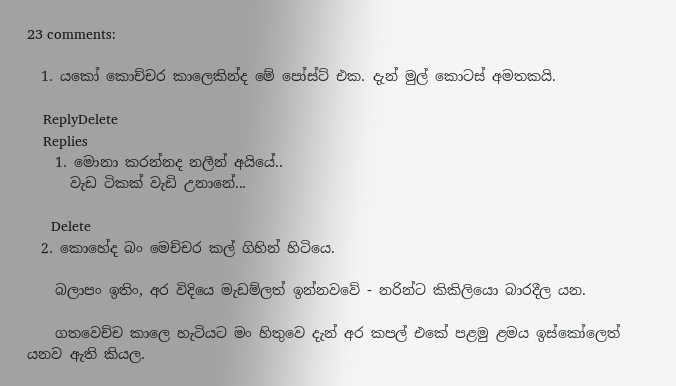23 comments:

  1. යකෝ කොච්චර කාලෙකින්ද මේ පෝස්ට් එක. දැන් මුල් කොටස් අමතකයි.

    ReplyDelete
    Replies
    1. මොනා කරන්නද නලීන් අයියේ..
      වැඩ ටිකක් වැඩි උනානේ...

      Delete
  2. කොහේද බං මෙච්චර කල් ගිහින් හිටියෙ.

    බලාපං ඉතිං, අර විදියෙ මැඩම්ලත් ඉන්නවවේ - නරින්ට කිකිලියො බාරදීල යන.

    ගතවෙච්ච කාලෙ හැටියට මං හිතුවෙ දැන් අර කපල් එකේ පළමු ළමය ඉස්කෝලෙත් යනව ඇති කියල.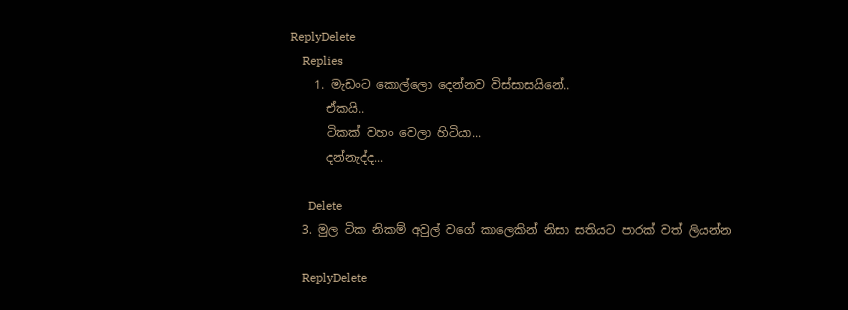ReplyDelete
    Replies
    1. මැඩංට කොල්ලො දෙන්නව විස්සාසයිනේ..
      ඒකයි..
      ටිකක් වහං වෙලා හිටියා...
      දන්නැද්ද...

      Delete
  3. මුල ටික නිකම් අවුල් වගේ කාලෙකින් නිසා සතියට පාරක් වත් ලියන්න

    ReplyDelete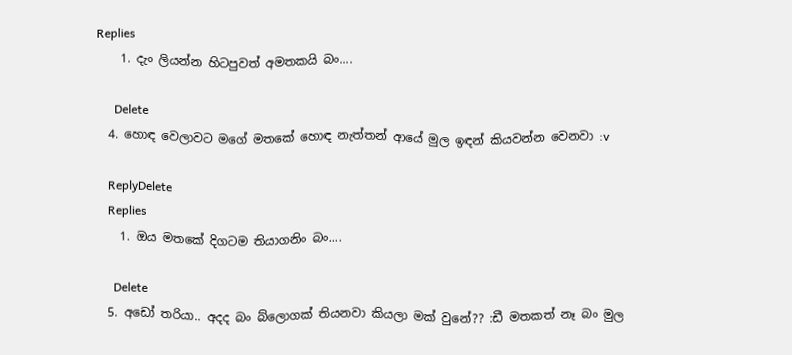Replies
    1. දැං ලියන්න හිටපුවත් අමතකයි බං....

      Delete
  4. හොඳ වෙලාවට මගේ මතකේ හොඳ නැත්තන් ආයේ මුල ඉඳන් කියවන්න වෙනවා :v

    ReplyDelete
    Replies
    1. ඔය මතකේ දිගටම තියාගනිං බං....

      Delete
  5. අඩෝ තරියා.. අදද බං බ්ලොගක් තියනවා කියලා මක් වුනේ?? :ඩී මතකත් නෑ බං මුල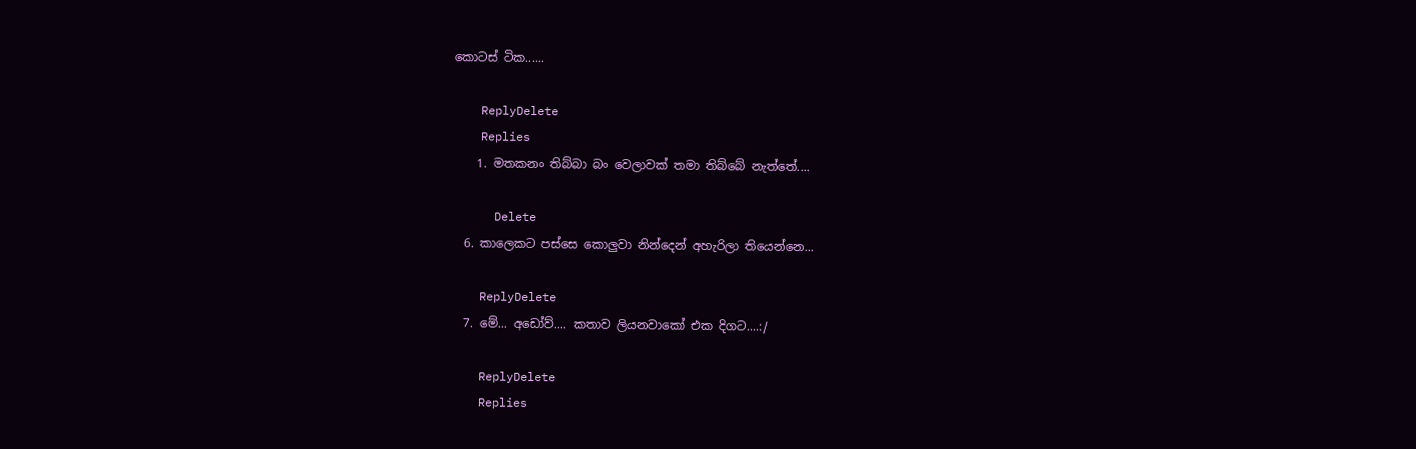කොටස් ටික......

    ReplyDelete
    Replies
    1. මතකනං තිබ්බා බං වෙලාවක් තමා තිබ්බේ නැත්තේ....

      Delete
  6. කාලෙකට පස්සෙ කොලුවා නින්දෙන් අහැරිලා තියෙන්නෙ...

    ReplyDelete
  7. මේ... අඩෝව්.... කතාව ලියනවාකෝ එක දිගට....:/

    ReplyDelete
    Replies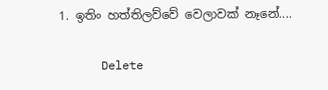1. ඉතිං හත්තිලව්වේ වෙලාවක් නෑනේ....

      Delete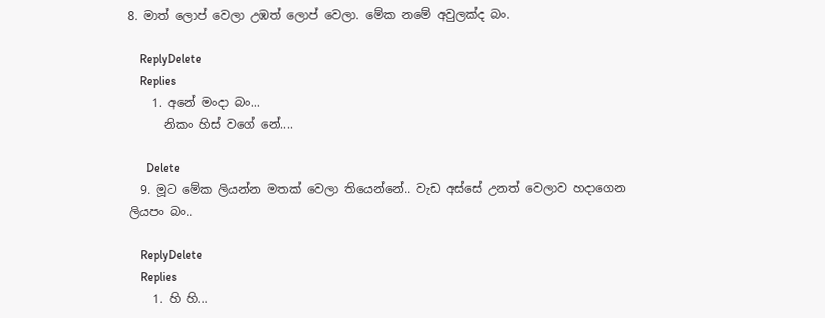8. මාත් ලොප් වෙලා උඹත් ලොප් වෙලා. මේක නමේ අවුලක්ද බං.

    ReplyDelete
    Replies
    1. අනේ මංදා බං...
      නිකං හිස් වගේ නේ....

      Delete
  9. මූට මේක ලියන්න මතක් වෙලා තියෙන්නේ.. වැඩ අස්සේ උනත් වෙලාව හදාගෙන ලියපං බං..

    ReplyDelete
    Replies
    1. හි හි...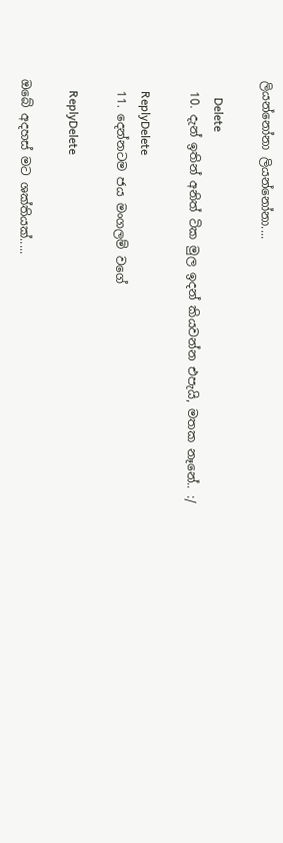ලියන්නෝනා ලියන්නෝනා....

      Delete
  10. දැන් ඉතින් අනිත් ටික මුල ඉදන් කියවන්න එපැයි, මතක නෑනේ.. :/

    ReplyDelete
  11. දෙන්නටම ජය මංගලම් වගේ

    ReplyDelete

ඔබේ අදහස් මට ශක්තියක්.....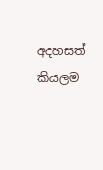අදහසත් කියලම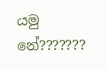යමු නේ???????